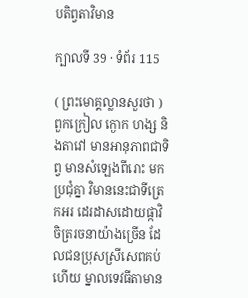បតិព្វតាវិមាន

ក្បាលទី 39 · ទំព័រ 115

( ព្រះមោគ្គល្លានសួរថា ) ពួកក្រៀល ក្ងោក ហង្ស និងតាវៅ មានអានុភាពជាទិព្វ មានសំឡេងពីរោះ មកប្រជុំគ្នា វិមាននេះជាទីត្រេកអរ ដេរដាសដោយផ្កាវិចិត្ររចនាយ៉ាងច្រើន ដែលជនប្រុសស្រីសេពគប់ហើយ ម្នាលទេវធីតាមាន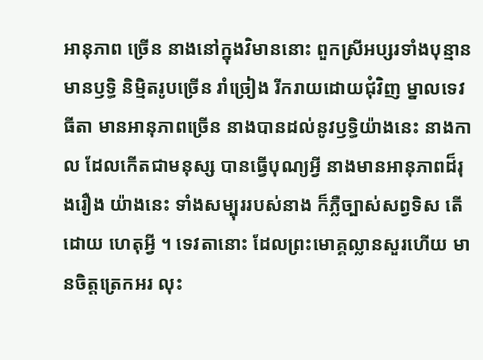អានុភាព ច្រើន នាងនៅក្នុងវិមាននោះ ពួកស្រីអប្សរទាំងបុន្មាន មានឫទ្ធិ និម្មិតរូបច្រើន រាំច្រៀង រីករាយដោយជុំវិញ ម្នាលទេវធីតា មានអានុភាពច្រើន នាងបានដល់នូវឫទ្ធិយ៉ាងនេះ នាងកាល ដែលកើតជាមនុស្ស បានធ្វើបុណ្យអ្វី នាងមានអានុភាពដ៏រុងរឿង យ៉ាងនេះ ទាំងសម្បុររបស់នាង ក៏ភ្លឺច្បាស់សព្វទិស តើដោយ ហេតុអ្វី ។ ទេវតានោះ ដែលព្រះមោគ្គល្លានសួរហើយ មានចិត្តត្រេកអរ លុះ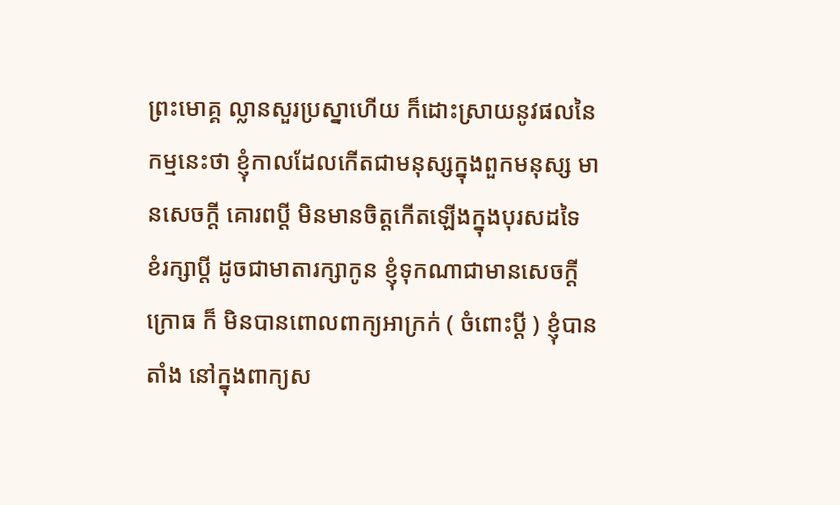ព្រះមោគ្គ ល្លានសួរប្រស្នាហើយ ក៏ដោះស្រាយនូវផលនៃកម្មនេះថា ខ្ញុំកាលដែលកើតជាមនុស្សក្នុងពួកមនុស្ស មានសេចក្តី គោរពប្តី មិនមានចិត្តកើតឡើងក្នុងបុរសដទៃ ខំរក្សាប្តី ដូចជាមាតារក្សាកូន ខ្ញុំទុកណាជាមានសេចក្តីក្រោធ ក៏ មិនបានពោលពាក្យអាក្រក់ ( ចំពោះប្តី ) ខ្ញុំបានតាំង នៅក្នុងពាក្យស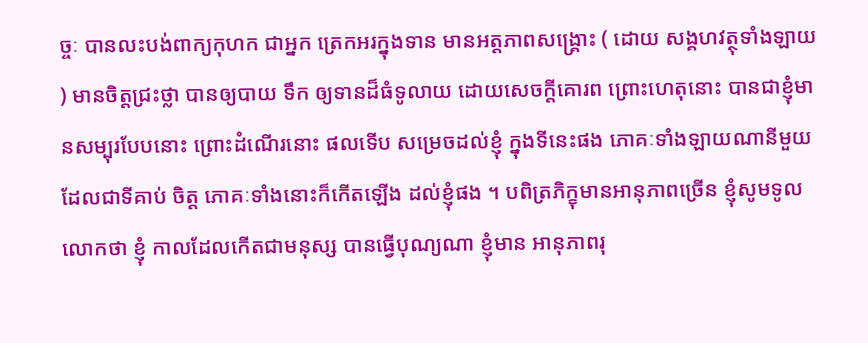ច្ចៈ បានលះបង់ពាក្យកុហក ជាអ្នក ត្រេកអរក្នុងទាន មានអត្តភាពសង្គ្រោះ ( ដោយ សង្គហវត្ថុទាំងឡាយ ) មានចិត្តជ្រះថ្លា បានឲ្យបាយ ទឹក ឲ្យទានដ៏ធំទូលាយ ដោយសេចក្តីគោរព ព្រោះហេតុនោះ បានជាខ្ញុំមានសម្បុរបែបនោះ ព្រោះដំណើរនោះ ផលទើប សម្រេចដល់ខ្ញុំ ក្នុងទីនេះផង ភោគៈទាំងឡាយណានីមួយ ដែលជាទីគាប់ ចិត្ត ភោគៈទាំងនោះក៏កើតឡើង ដល់ខ្ញុំផង ។ បពិត្រភិក្ខុមានអានុភាពច្រើន ខ្ញុំសូមទូលលោកថា ខ្ញុំ កាលដែលកើតជាមនុស្ស បានធ្វើបុណ្យណា ខ្ញុំមាន អានុភាពរុ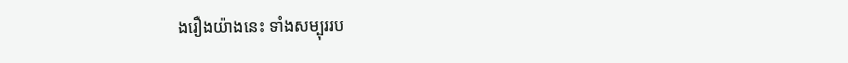ងរឿងយ៉ាងនេះ ទាំងសម្បុររប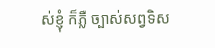ស់ខ្ញុំ ក៏ភ្លឺ ច្បាស់សព្វទិស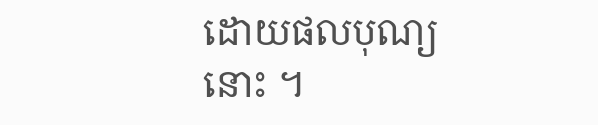ដោយផលបុណ្យនោះ ។